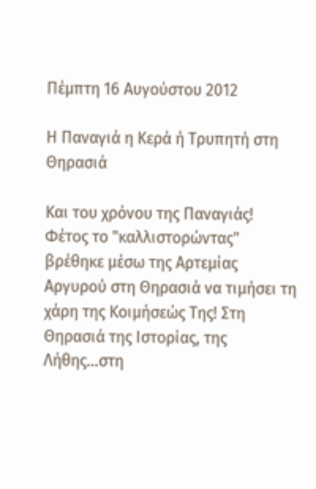Πέμπτη 16 Αυγούστου 2012

Η Παναγιά η Κερά ή Τρυπητή στη Θηρασιά

Και του χρόνου της Παναγιάς! Φέτος το "καλλιστορώντας" βρέθηκε μέσω της Αρτεμίας Αργυρού στη Θηρασιά να τιμήσει τη χάρη της Κοιμήσεώς Της! Στη Θηρασιά της Ιστορίας, της Λήθης...στη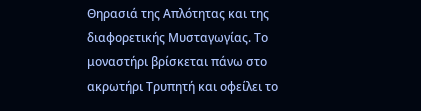Θηρασιά της Απλότητας και της διαφορετικής Μυσταγωγίας. Το μοναστήρι βρίσκεται πάνω στο ακρωτήρι Τρυπητή και οφείλει το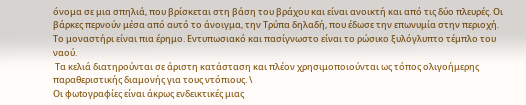όνομα σε μια σπηλιά, που βρίσκεται στη βάση του βράχου και είναι ανοικτή και από τις δύο πλευρές. Οι βάρκες περνούν μέσα από αυτό το άνοιγμα, την Τρύπα δηλαδή, που έδωσε την επωνυμία στην περιοχή. Το μοναστήρι είναι πια έρημο. Εντυπωσιακό και πασίγνωστο είναι το ρώσικο ξυλόγλυπτο τέμπλο του ναού.
 Τα κελιά διατηρούνται σε άριστη κατάσταση και πλέον χρησιμοποιούνται ως τόπος ολιγοήμερης παραθεριστικής διαμονής για τους ντόπιους. \
Οι φωtoγραφίες είναι άκρως ενδεικτικές μιας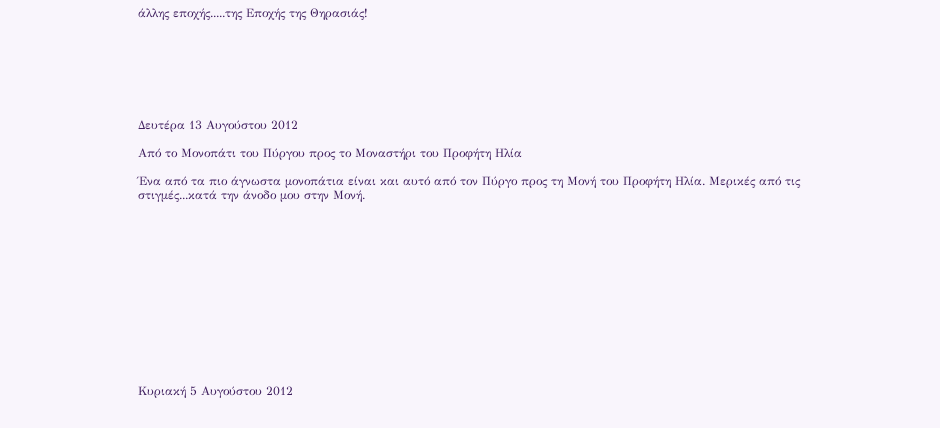άλλης εποχής.....της Εποχής της Θηρασιάς!







Δευτέρα 13 Αυγούστου 2012

Από το Μονοπάτι του Πύργου προς το Μοναστήρι του Προφήτη Ηλία

Ένα από τα πιο άγνωστα μονοπάτια είναι και αυτό από τον Πύργο προς τη Μονή του Προφήτη Ηλία. Μερικές από τις στιγμές...κατά την άνοδο μου στην Μονή.













Κυριακή 5 Αυγούστου 2012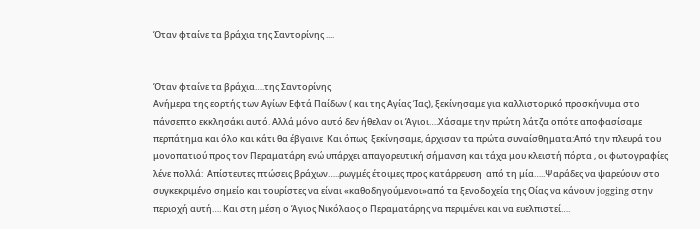Όταν φταίνε τα βράχια της Σαντορίνης ....


Όταν φταίνε τα βράχια….της Σαντορίνης
Ανήμερα της εορτής των Αγίων Εφτά Παίδων ( και της Αγίας Ίας), ξεκίνησαμε για καλλιστορικό προσκήνυμα στο πάνσεπτο εκκλησάκι αυτό. Αλλά μόνο αυτό δεν ήθελαν οι Άγιοι….Χάσαμε την πρώτη λάτζα οπότε αποφασίσαμε περπάτημα και όλο και κάτι θα έβγαινε  Και όπως  ξεκίνησαμε, άρχισαν τα πρώτα συναίσθηματα:Από την πλευρά του μονοπατιού προς τον Περαματάρη ενώ υπάρχει απαγορευτική σήμανση και τάχα μου κλειστή πόρτα , οι φωτογραφίες  λένε πολλά:  Απίστευτες πτώσεις βράχων…..ρωγμές έτοιμες προς κατάρρευση  από τη μία…..Ψαράδες να ψαρεύουν στο συγκεκριμένο σημείο και τουρίστες να είναι «καθοδηγούμενοι»από τα ξενοδοχεία της Οίας να κάνουν jogging στην περιοχή αυτή…. Και στη μέση ο Άγιος Νικόλαος ο Περαματάρης να περιμένει και να ευελπιστεί….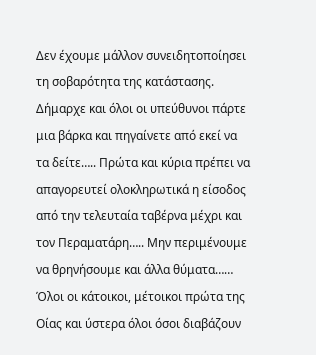Δεν έχουμε μάλλον συνειδητοποίησει τη σοβαρότητα της κατάστασης. Δήμαρχε και όλοι οι υπεύθυνοι πάρτε μια βάρκα και πηγαίνετε από εκεί να τα δείτε….. Πρώτα και κύρια πρέπει να απαγορευτεί ολοκληρωτικά η είσοδος από την τελευταία ταβέρνα μέχρι και τον Περαματάρη….. Μην περιμένουμε να θρηνήσουμε και άλλα θύματα…… Όλοι οι κάτοικοι, μέτοικοι πρώτα της Οίας και ύστερα όλοι όσοι διαβάζουν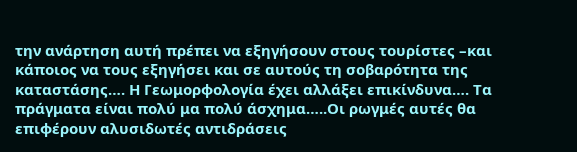την ανάρτηση αυτή πρέπει να εξηγήσουν στους τουρίστες –και κάποιος να τους εξηγήσει και σε αυτούς τη σοβαρότητα της καταστάσης…. Η Γεωμορφολογία έχει αλλάξει επικίνδυνα…. Τα πράγματα είναι πολύ μα πολύ άσχημα…..Οι ρωγμές αυτές θα επιφέρουν αλυσιδωτές αντιδράσεις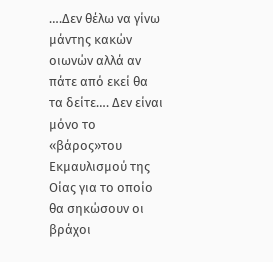….Δεν θέλω να γίνω μάντης κακών οιωνών αλλά αν πάτε από εκεί θα τα δείτε…. Δεν είναι μόνο το «βάρος»του Εκμαυλισμού της Οίας για το οποίο θα σηκώσουν οι βράχοι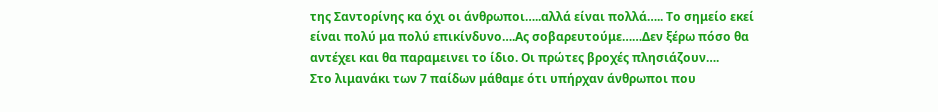της Σαντορίνης κα όχι οι άνθρωποι…..αλλά είναι πολλά….. Το σημείο εκεί είναι πολύ μα πολύ επικίνδυνο….Ας σοβαρευτούμε……Δεν ξέρω πόσο θα αντέχει και θα παραμεινει το ίδιο. Οι πρώτες βροχές πλησιάζουν….
Στο λιμανάκι των 7 παίδων μάθαμε ότι υπήρχαν άνθρωποι που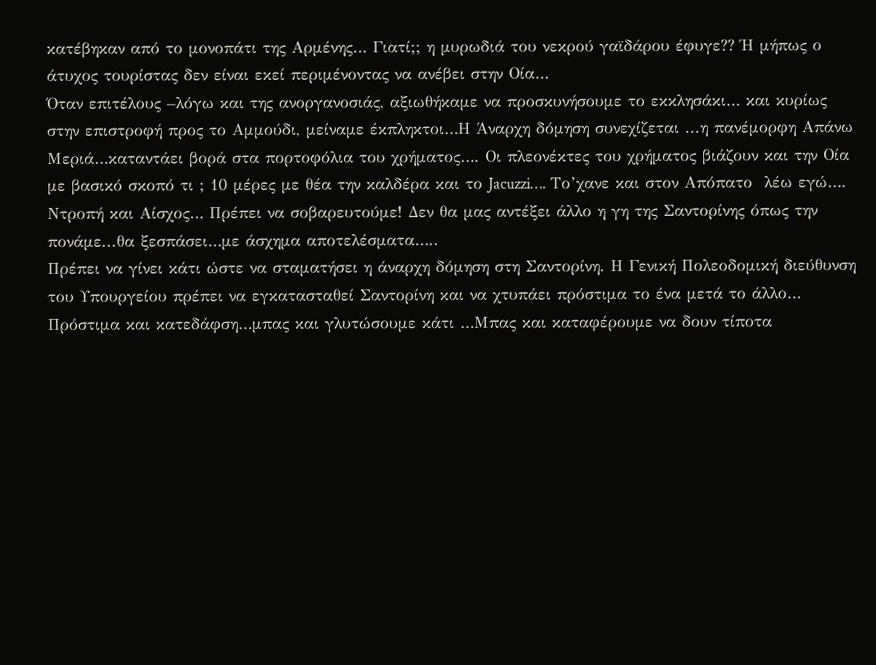κατέβηκαν από το μονοπάτι της Αρμένης… Γιατί;; η μυρωδιά του νεκρού γαϊδάρου έφυγε?? Ή μήπως ο άτυχος τουρίστας δεν είναι εκεί περιμένοντας να ανέβει στην Οία…
Όταν επιτέλους –λόγω και της ανοργανοσιάς, αξιωθήκαμε να προσκυνήσουμε το εκκλησάκι… και κυρίως στην επιστροφή προς το Αμμούδι, μείναμε έκπληκτοι…Η Άναρχη δόμηση συνεχίζεται ...η πανέμορφη Απάνω Μεριά…καταντάει βορά στα πορτοφόλια του χρήματος…. Οι πλεονέκτες του χρήματος βιάζουν και την Οία με βασικό σκοπό τι ; 10 μέρες με θέα την καλδέρα και το Jacuzzi…. Το’χανε και στον Απόπατο  λέω εγώ…. Ντροπή και Αίσχος… Πρέπει να σοβαρευτούμε! Δεν θα μας αντέξει άλλο η γη της Σαντορίνης όπως την πονάμε...θα ξεσπάσει…με άσχημα αποτελέσματα…..
Πρέπει να γίνει κάτι ώστε να σταματήσει η άναρχη δόμηση στη Σαντορίνη. Η Γενική Πολεοδομική διεύθυνση του Υπουργείου πρέπει να εγκατασταθεί Σαντορίνη και να χτυπάει πρόστιμα το ένα μετά το άλλο… Πρόστιμα και κατεδάφση…μπας και γλυτώσουμε κάτι …Μπας και καταφέρουμε να δουν τίποτα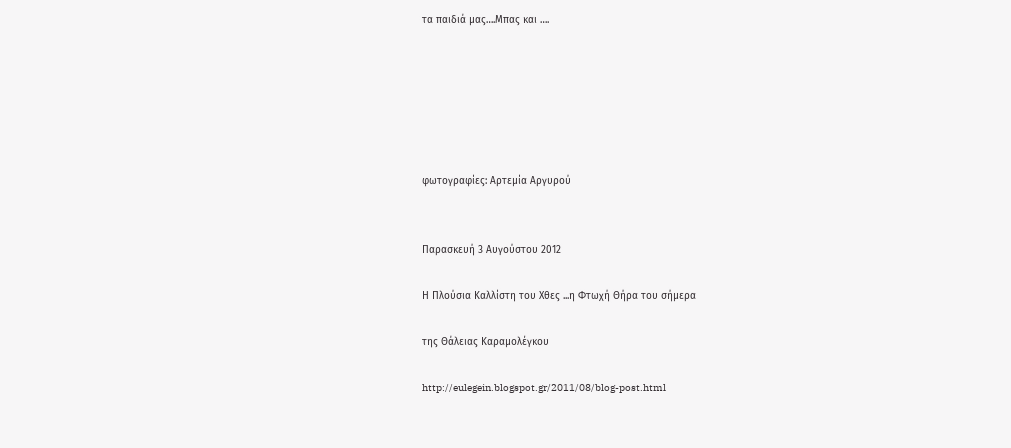τα παιδιά μας….Μπας και ….






φωτογραφίες: Αρτεμία Αργυρού


Παρασκευή 3 Αυγούστου 2012

Η Πλούσια Καλλίστη του Χθες ...η Φτωχή Θήρα του σήμερα

της Θάλειας Καραμολέγκου

http://eulegein.blogspot.gr/2011/08/blog-post.html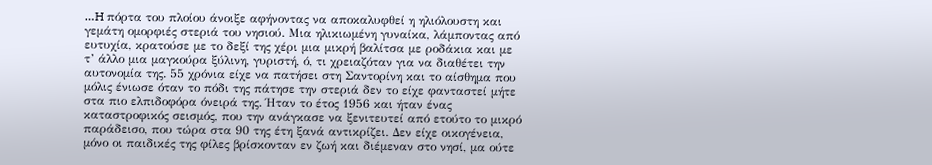…H πόρτα του πλοίου άνοιξε αφήνοντας να αποκαλυφθεί η ηλιόλουστη και γεμάτη ομορφιές στεριά του νησιού. Μια ηλικιωμένη γυναίκα, λάμποντας από ευτυχία, κρατούσε με το δεξί της χέρι μια μικρή βαλίτσα με ροδάκια και με τ’ άλλο μια μαγκούρα ξύλινη, γυριστή, ό, τι χρειαζόταν για να διαθέτει την αυτονομία της. 55 χρόνια είχε να πατήσει στη Σαντορίνη και το αίσθημα που μόλις ένιωσε όταν το πόδι της πάτησε την στεριά δεν το είχε φανταστεί μήτε στα πιο ελπιδοφόρα όνειρά της. Ήταν το έτος 1956 και ήταν ένας καταστροφικός σεισμός, που την ανάγκασε να ξενιτευτεί από ετούτο το μικρό παράδεισο, που τώρα στα 90 της έτη ξανά αντικρίζει. Δεν είχε οικογένεια, μόνο οι παιδικές της φίλες βρίσκονταν εν ζωή και διέμεναν στο νησί, μα ούτε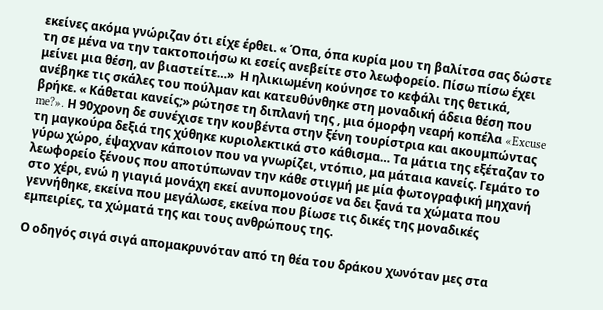εκείνες ακόμα γνώριζαν ότι είχε έρθει. « Όπα, όπα κυρία μου τη βαλίτσα σας δώστε τη σε μένα να την τακτοποιήσω κι εσείς ανεβείτε στο λεωφορείο. Πίσω πίσω έχει μείνει μια θέση, αν βιαστείτε…»  Η ηλικιωμένη κούνησε το κεφάλι της θετικά, ανέβηκε τις σκάλες του πούλμαν και κατευθύνθηκε στη μοναδική άδεια θέση που βρήκε. « Κάθεται κανείς;» ρώτησε τη διπλανή της , μια όμορφη νεαρή κοπέλα «Excuse me?». Η 90χρονη δε συνέχισε την κουβέντα στην ξένη τουρίστρια και ακουμπώντας τη μαγκούρα δεξιά της χύθηκε κυριολεκτικά στο κάθισμα… Τα μάτια της εξέταζαν το γύρω χώρο, έψαχναν κάποιον που να γνωρίζει, ντόπιο, μα μάταια κανείς. Γεμάτο το λεωφορείο ξένους που αποτύπωναν την κάθε στιγμή με μία φωτογραφική μηχανή στο χέρι, ενώ η γιαγιά μονάχη εκεί ανυπομονούσε να δει ξανά τα χώματα που γεννήθηκε, εκείνα που μεγάλωσε, εκείνα που βίωσε τις δικές της μοναδικές εμπειρίες, τα χώματά της και τους ανθρώπους της.

Ο οδηγός σιγά σιγά απομακρυνόταν από τη θέα του δράκου χωνόταν μες στα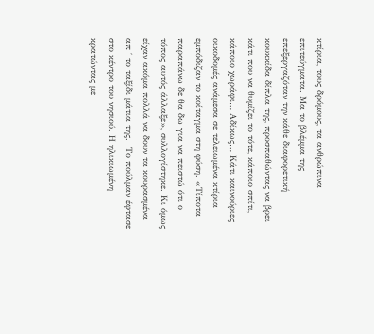κτίρια, τους δρόμους, τα ανθρώπινα επιτεύγματα. Μα το βλέμμα της επεξεργαζόταν την κάθε διαφορετική κουκκίδα δίπλα της, προσπαθώντας να βρει κάτι που να θυμίζει το τότε, κάποιο σπίτι, κάποιο χωράφι… Αδίκως… Κάτι καινούριες οικοδομές ανάμεσα σε τελειωμένα κτίρια εμπόδιζαν το κοίταγμα στη φύση. «Τίποτα παραπάνω δε θα δω για να πειστώ ότι ο τόπος αυτός άλλαξε», συλλογίστηκε. Κι όμως είχαν ακόμα πολλά να δουν τα κουρασμένα απ ΄ το ταξίδι μάτια της.  Το πούλμαν έφτασε στο κέντρο του νησιού. Η ηλικιωμένη κρατώντας με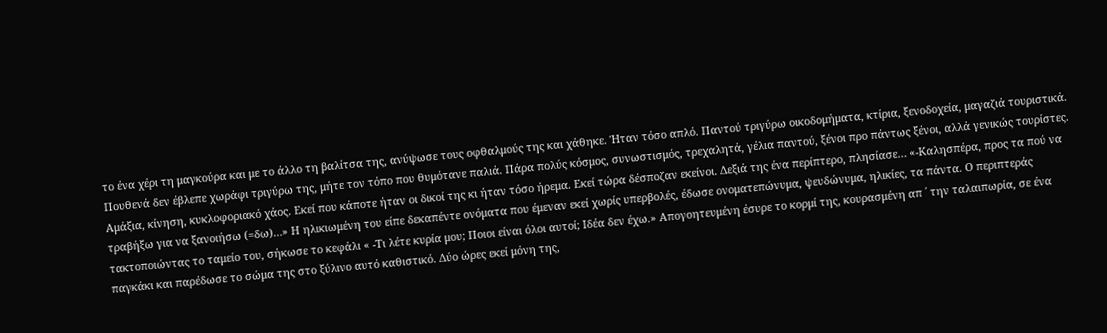το ένα χέρι τη μαγκούρα και με το άλλο τη βαλίτσα της, ανύψωσε τους οφθαλμούς της και χάθηκε. Ήταν τόσο απλό. Παντού τριγύρω οικοδομήματα, κτίρια, ξενοδοχεία, μαγαζιά τουριστικά. Πουθενά δεν έβλεπε χωράφι τριγύρω της, μήτε τον τόπο που θυμότανε παλιά. Πάρα πολύς κόσμος, συνωστισμός, τρεχαλητά, γέλια παντού, ξένοι προ πάντως ξένοι, αλλά γενικώς τουρίστες. Αμάξια, κίνηση, κυκλοφοριακό χάος. Εκεί που κάποτε ήταν οι δικοί της κι ήταν τόσο ήρεμα. Εκεί τώρα δέσποζαν εκείνοι. Δεξιά της ένα περίπτερο, πλησίασε… «-Καλησπέρα, προς τα πού να τραβήξω για να ξανοιήσω (=δω)…» Η ηλικιωμένη του είπε δεκαπέντε ονόματα που έμεναν εκεί χωρίς υπερβολές, έδωσε ονοματεπώνυμα, ψευδώνυμα, ηλικίες, τα πάντα. Ο περιπτεράς τακτοποιώντας το ταμείο του, σήκωσε το κεφάλι « -Τι λέτε κυρία μου; Ποιοι είναι όλοι αυτοί; Ιδέα δεν έχω.» Απογοητευμένη έσυρε το κορμί της, κουρασμένη απ ΄ την ταλαιπωρία, σε ένα παγκάκι και παρέδωσε το σώμα της στο ξύλινο αυτό καθιστικό. Δύο ώρες εκεί μόνη της,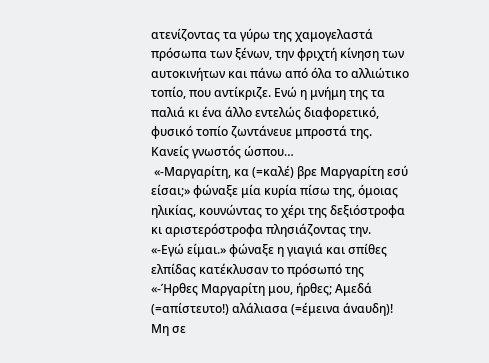ατενίζοντας τα γύρω της χαμογελαστά πρόσωπα των ξένων, την φριχτή κίνηση των αυτοκινήτων και πάνω από όλα το αλλιώτικο τοπίο, που αντίκριζε. Ενώ η μνήμη της τα παλιά κι ένα άλλο εντελώς διαφορετικό, φυσικό τοπίο ζωντάνευε μπροστά της. Κανείς γνωστός ώσπου…
 «-Μαργαρίτη, κα (=καλέ) βρε Μαργαρίτη εσύ είσαι;» φώναξε μία κυρία πίσω της, όμοιας ηλικίας, κουνώντας το χέρι της δεξιόστροφα κι αριστερόστροφα πλησιάζοντας την.
«-Εγώ είμαι.» φώναξε η γιαγιά και σπίθες ελπίδας κατέκλυσαν το πρόσωπό της
«-Ήρθες Μαργαρίτη μου, ήρθες; Αμεδά (=απίστευτο!) αλάλιασα (=έμεινα άναυδη)! Μη σε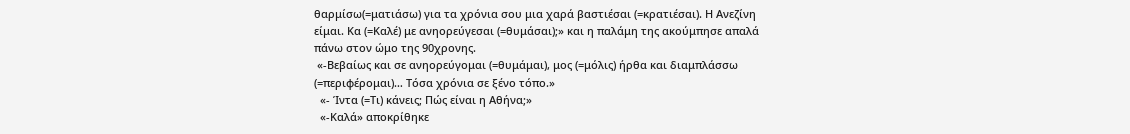θαρμίσω(=ματιάσω) για τα χρόνια σου μια χαρά βαστιέσαι (=κρατιέσαι). Η Ανεζίνη είμαι. Κα (=Καλέ) με ανηορεύγεσαι (=θυμάσαι);» και η παλάμη της ακούμπησε απαλά πάνω στον ώμο της 90χρονης.
 «-Βεβαίως και σε ανηορεύγομαι (=θυμάμαι), μος (=μόλις) ήρθα και διαμπλάσσω (=περιφέρομαι)… Τόσα χρόνια σε ξένο τόπο.»
  «- Ίντα (=Τι) κάνεις; Πώς είναι η Αθήνα;»
  «-Καλά» αποκρίθηκε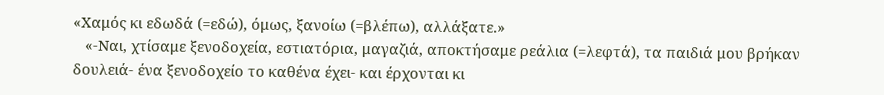«Χαμός κι εδωδά (=εδώ), όμως, ξανοίω (=βλέπω), αλλάξατε.»
   «-Ναι, χτίσαμε ξενοδοχεία, εστιατόρια, μαγαζιά, αποκτήσαμε ρεάλια (=λεφτά), τα παιδιά μου βρήκαν δουλειά- ένα ξενοδοχείο το καθένα έχει- και έρχονται κι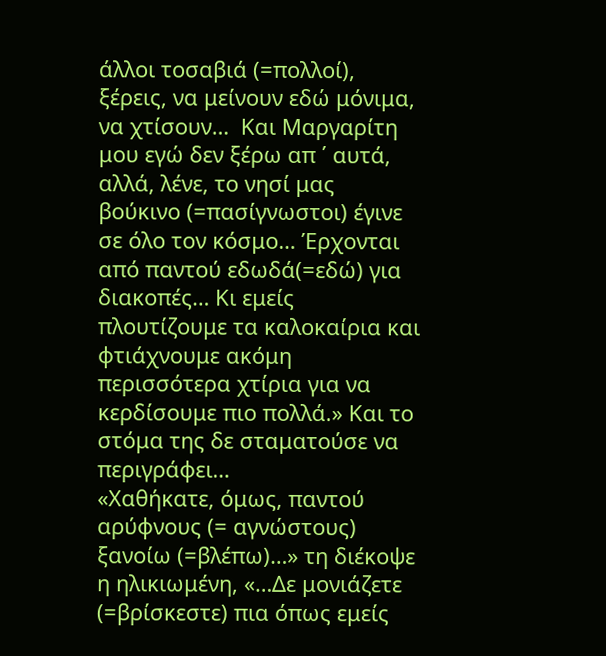άλλοι τοσαβιά (=πολλοί), ξέρεις, να μείνουν εδώ μόνιμα, να χτίσουν…  Και Μαργαρίτη μου εγώ δεν ξέρω απ ΄ αυτά, αλλά, λένε, το νησί μας βούκινο (=πασίγνωστοι) έγινε σε όλο τον κόσμο… Έρχονται από παντού εδωδά(=εδώ) για διακοπές… Κι εμείς πλουτίζουμε τα καλοκαίρια και φτιάχνουμε ακόμη περισσότερα χτίρια για να κερδίσουμε πιο πολλά.» Και το στόμα της δε σταματούσε να περιγράφει…
«Χαθήκατε, όμως, παντού αρύφνους (= αγνώστους) ξανοίω (=βλέπω)…» τη διέκοψε η ηλικιωμένη, «…Δε μονιάζετε (=βρίσκεστε) πια όπως εμείς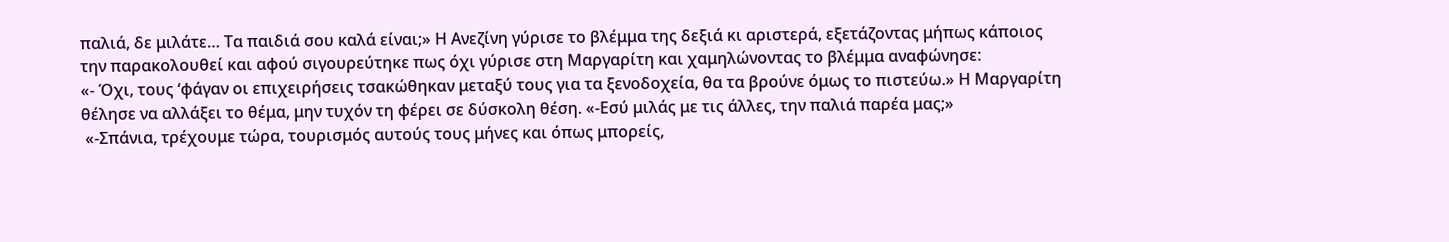παλιά, δε μιλάτε… Τα παιδιά σου καλά είναι;» Η Ανεζίνη γύρισε το βλέμμα της δεξιά κι αριστερά, εξετάζοντας μήπως κάποιος την παρακολουθεί και αφού σιγουρεύτηκε πως όχι γύρισε στη Μαργαρίτη και χαμηλώνοντας το βλέμμα αναφώνησε:
«- Όχι, τους ‘φάγαν οι επιχειρήσεις τσακώθηκαν μεταξύ τους για τα ξενοδοχεία, θα τα βρούνε όμως το πιστεύω.» Η Μαργαρίτη θέλησε να αλλάξει το θέμα, μην τυχόν τη φέρει σε δύσκολη θέση. «-Εσύ μιλάς με τις άλλες, την παλιά παρέα μας;»
 «-Σπάνια, τρέχουμε τώρα, τουρισμός αυτούς τους μήνες και όπως μπορείς,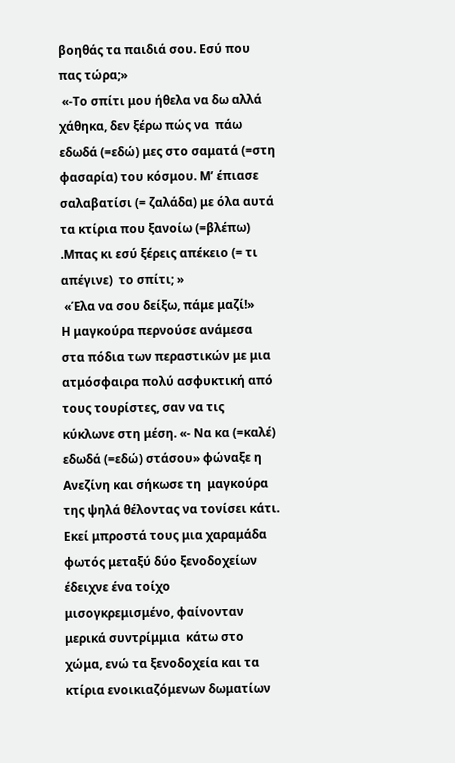βοηθάς τα παιδιά σου. Εσύ που πας τώρα;»
 «-Το σπίτι μου ήθελα να δω αλλά χάθηκα, δεν ξέρω πώς να  πάω εδωδά (=εδώ) μες στο σαματά (=στη φασαρία) του κόσμου. Μ’ έπιασε σαλαβατίσι (= ζαλάδα) με όλα αυτά τα κτίρια που ξανοίω (=βλέπω) .Μπας κι εσύ ξέρεις απέκειο (= τι απέγινε)  το σπίτι; »
 «Έλα να σου δείξω, πάμε μαζί!»
Η μαγκούρα περνούσε ανάμεσα στα πόδια των περαστικών με μια ατμόσφαιρα πολύ ασφυκτική από τους τουρίστες, σαν να τις κύκλωνε στη μέση. «- Να κα (=καλέ) εδωδά (=εδώ) στάσου» φώναξε η Ανεζίνη και σήκωσε τη  μαγκούρα της ψηλά θέλοντας να τονίσει κάτι. Εκεί μπροστά τους μια χαραμάδα φωτός μεταξύ δύο ξενοδοχείων έδειχνε ένα τοίχο μισογκρεμισμένο, φαίνονταν μερικά συντρίμμια  κάτω στο χώμα, ενώ τα ξενοδοχεία και τα κτίρια ενοικιαζόμενων δωματίων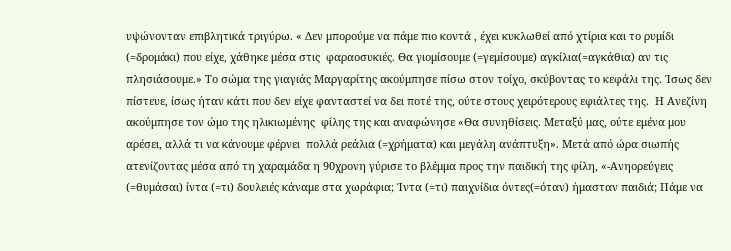υψώνονταν επιβλητικά τριγύρω. « Δεν μπορούμε να πάμε πιο κοντά , έχει κυκλωθεί από χτίρια και το ρυμίδι (=δρομάκι) που είχε, χάθηκε μέσα στις  φαραοσυκιές. Θα γιομίσουμε (=γεμίσουμε) αγκίλια(=αγκάθια) αν τις πλησιάσουμε.» Το σώμα της γιαγιάς Μαργαρίτης ακούμπησε πίσω στον τοίχο, σκύβοντας το κεφάλι της. Ίσως δεν πίστευε, ίσως ήταν κάτι που δεν είχε φανταστεί να δει ποτέ της, ούτε στους χειρότερους εφιάλτες της.  Η Ανεζίνη ακούμπησε τον ώμο της ηλικιωμένης  φίλης της και αναφώνησε «Θα συνηθίσεις. Μεταξύ μας, ούτε εμένα μου αρέσει, αλλά τι να κάνουμε φέρνει  πολλά ρεάλια (=χρήματα) και μεγάλη ανάπτυξη». Μετά από ώρα σιωπής ατενίζοντας μέσα από τη χαραμάδα η 90χρονη γύρισε το βλέμμα προς την παιδική της φίλη, «-Ανηορεύγεις (=θυμάσαι) ίντα (=τι) δουλειές κάναμε στα χωράφια; Ίντα (=τι) παιχνίδια όντες(=όταν) ήμασταν παιδιά; Πάμε να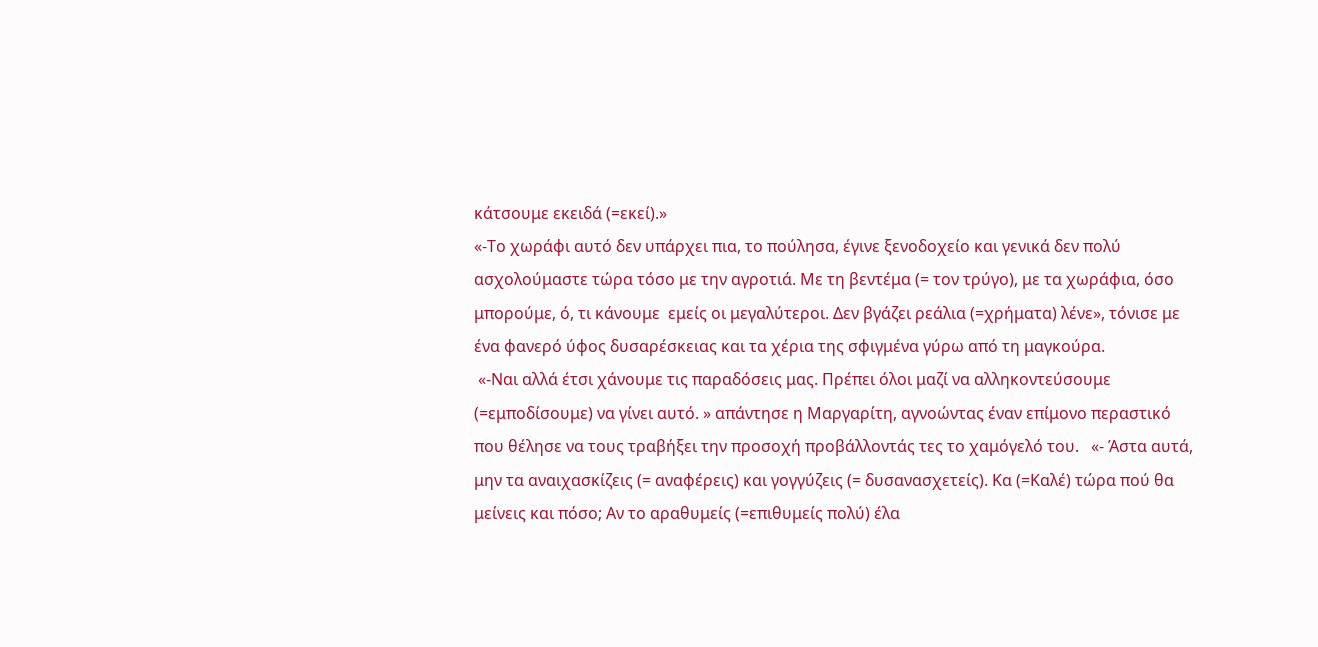κάτσουμε εκειδά (=εκεί).»
«-Το χωράφι αυτό δεν υπάρχει πια, το πούλησα, έγινε ξενοδοχείο και γενικά δεν πολύ ασχολούμαστε τώρα τόσο με την αγροτιά. Με τη βεντέμα (= τον τρύγο), με τα χωράφια, όσο μπορούμε, ό, τι κάνουμε  εμείς οι μεγαλύτεροι. Δεν βγάζει ρεάλια (=χρήματα) λένε», τόνισε με ένα φανερό ύφος δυσαρέσκειας και τα χέρια της σφιγμένα γύρω από τη μαγκούρα.
 «-Ναι αλλά έτσι χάνουμε τις παραδόσεις μας. Πρέπει όλοι μαζί να αλληκοντεύσουμε (=εμποδίσουμε) να γίνει αυτό. » απάντησε η Μαργαρίτη, αγνοώντας έναν επίμονο περαστικό που θέλησε να τους τραβήξει την προσοχή προβάλλοντάς τες το χαμόγελό του.   «- Άστα αυτά, μην τα αναιχασκίζεις (= αναφέρεις) και γογγύζεις (= δυσανασχετείς). Κα (=Καλέ) τώρα πού θα μείνεις και πόσο; Αν το αραθυμείς (=επιθυμείς πολύ) έλα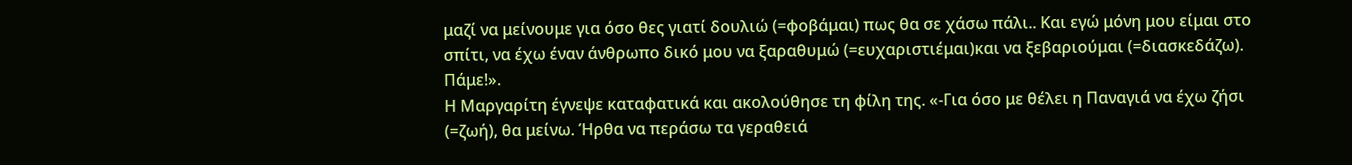μαζί να μείνουμε για όσο θες γιατί δουλιώ (=φοβάμαι) πως θα σε χάσω πάλι.. Και εγώ μόνη μου είμαι στο σπίτι, να έχω έναν άνθρωπο δικό μου να ξαραθυμώ (=ευχαριστιέμαι)και να ξεβαριούμαι (=διασκεδάζω). Πάμε!».
Η Μαργαρίτη έγνεψε καταφατικά και ακολούθησε τη φίλη της. «-Για όσο με θέλει η Παναγιά να έχω ζήσι (=ζωή), θα μείνω. Ήρθα να περάσω τα γεραθειά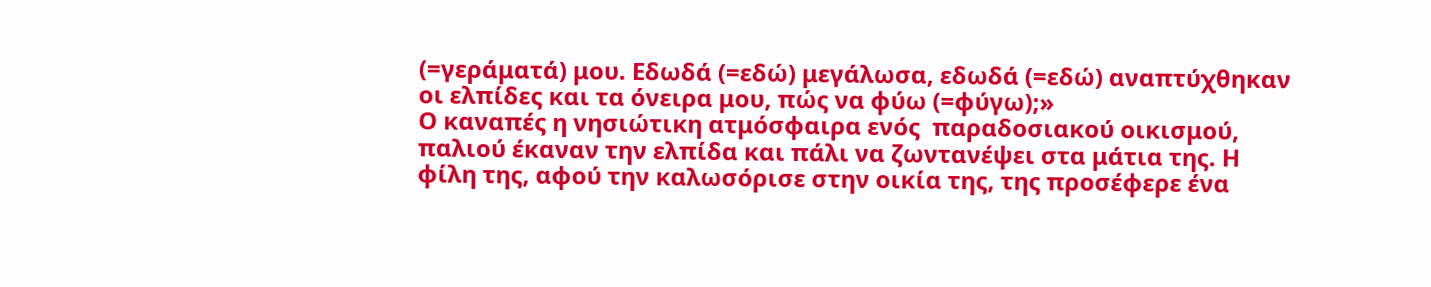(=γεράματά) μου. Εδωδά (=εδώ) μεγάλωσα, εδωδά (=εδώ) αναπτύχθηκαν οι ελπίδες και τα όνειρα μου, πώς να φύω (=φύγω);»
Ο καναπές η νησιώτικη ατμόσφαιρα ενός  παραδοσιακού οικισμού, παλιού έκαναν την ελπίδα και πάλι να ζωντανέψει στα μάτια της. Η φίλη της, αφού την καλωσόρισε στην οικία της, της προσέφερε ένα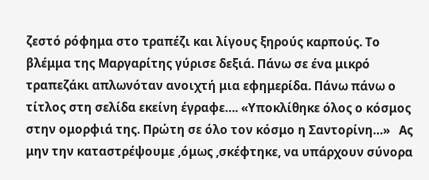ζεστό ρόφημα στο τραπέζι και λίγους ξηρούς καρπούς. Το βλέμμα της Μαργαρίτης γύρισε δεξιά. Πάνω σε ένα μικρό τραπεζάκι απλωνόταν ανοιχτή μια εφημερίδα. Πάνω πάνω ο τίτλος στη σελίδα εκείνη έγραφε…. «Υποκλίθηκε όλος ο κόσμος στην ομορφιά της. Πρώτη σε όλο τον κόσμο η Σαντορίνη…»   Ας μην την καταστρέψουμε ,όμως ,σκέφτηκε, να υπάρχουν σύνορα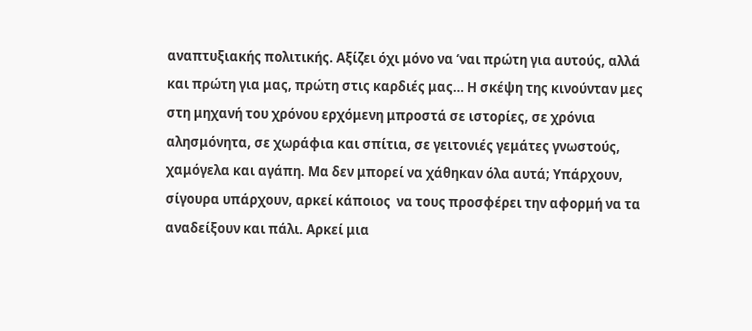αναπτυξιακής πολιτικής. Αξίζει όχι μόνο να ‘ναι πρώτη για αυτούς, αλλά και πρώτη για μας, πρώτη στις καρδιές μας… Η σκέψη της κινούνταν μες στη μηχανή του χρόνου ερχόμενη μπροστά σε ιστορίες, σε χρόνια αλησμόνητα, σε χωράφια και σπίτια, σε γειτονιές γεμάτες γνωστούς, χαμόγελα και αγάπη. Μα δεν μπορεί να χάθηκαν όλα αυτά; Υπάρχουν, σίγουρα υπάρχουν, αρκεί κάποιος  να τους προσφέρει την αφορμή να τα αναδείξουν και πάλι. Αρκεί μια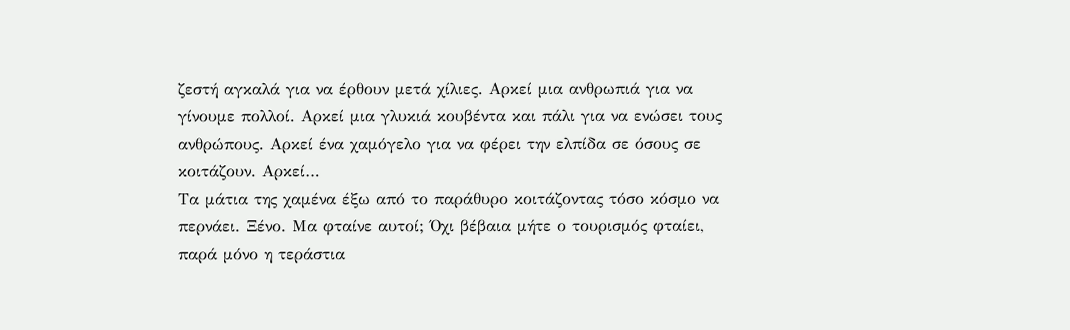ζεστή αγκαλά για να έρθουν μετά χίλιες. Αρκεί μια ανθρωπιά για να γίνουμε πολλοί. Αρκεί μια γλυκιά κουβέντα και πάλι για να ενώσει τους ανθρώπους. Αρκεί ένα χαμόγελο για να φέρει την ελπίδα σε όσους σε κοιτάζουν. Αρκεί…
Τα μάτια της χαμένα έξω από το παράθυρο κοιτάζοντας τόσο κόσμο να περνάει. Ξένο. Μα φταίνε αυτοί; Όχι βέβαια μήτε ο τουρισμός φταίει, παρά μόνο η τεράστια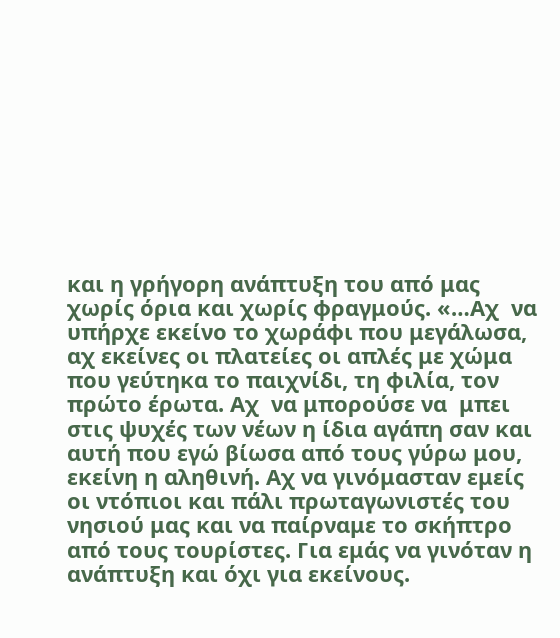και η γρήγορη ανάπτυξη του από μας χωρίς όρια και χωρίς φραγμούς. «…Αχ  να υπήρχε εκείνο το χωράφι που μεγάλωσα, αχ εκείνες οι πλατείες οι απλές με χώμα που γεύτηκα το παιχνίδι, τη φιλία, τον πρώτο έρωτα. Αχ  να μπορούσε να  μπει στις ψυχές των νέων η ίδια αγάπη σαν και αυτή που εγώ βίωσα από τους γύρω μου, εκείνη η αληθινή. Αχ να γινόμασταν εμείς οι ντόπιοι και πάλι πρωταγωνιστές του νησιού μας και να παίρναμε το σκήπτρο από τους τουρίστες. Για εμάς να γινόταν η ανάπτυξη και όχι για εκείνους.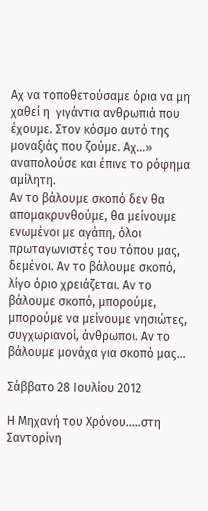Αχ να τοποθετούσαμε όρια να μη χαθεί η  γιγάντια ανθρωπιά που έχουμε. Στον κόσμο αυτό της μοναξιάς που ζούμε. Αχ…» αναπολούσε και έπινε το ρόφημα αμίλητη.
Αν το βάλουμε σκοπό δεν θα απομακρυνθούμε, θα μείνουμε ενωμένοι με αγάπη, όλοι πρωταγωνιστές του τόπου μας, δεμένοι. Αν το βάλουμε σκοπό, λίγο όριο χρειάζεται. Αν το βάλουμε σκοπό, μπορούμε, μπορούμε να μείνουμε νησιώτες, συγχωριανοί, άνθρωποι. Αν το βάλουμε μονάχα για σκοπό μας…

Σάββατο 28 Ιουλίου 2012

Η Μηχανή του Χρόνου.....στη Σαντορίνη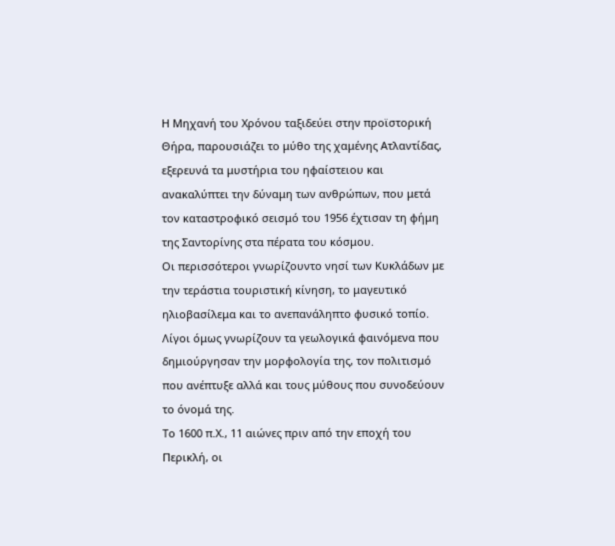Η Μηχανή του Χρόνου ταξιδεύει στην προϊστορική Θήρα, παρουσιάζει το μύθο της χαμένης Ατλαντίδας, εξερευνά τα μυστήρια του ηφαίστειου και ανακαλύπτει την δύναμη των ανθρώπων, που μετά τον καταστροφικό σεισμό του 1956 έχτισαν τη φήμη της Σαντορίνης στα πέρατα του κόσμου.
Οι περισσότεροι γνωρίζουντο νησί των Κυκλάδων με την τεράστια τουριστική κίνηση, το μαγευτικό ηλιοβασίλεμα και το ανεπανάληπτο φυσικό τοπίο. Λίγοι όμως γνωρίζουν τα γεωλογικά φαινόμενα που δημιούργησαν την μορφολογία της, τον πολιτισμό που ανέπτυξε αλλά και τους μύθους που συνοδεύουν το όνομά της.
Το 1600 π.Χ., 11 αιώνες πριν από την εποχή του Περικλή, οι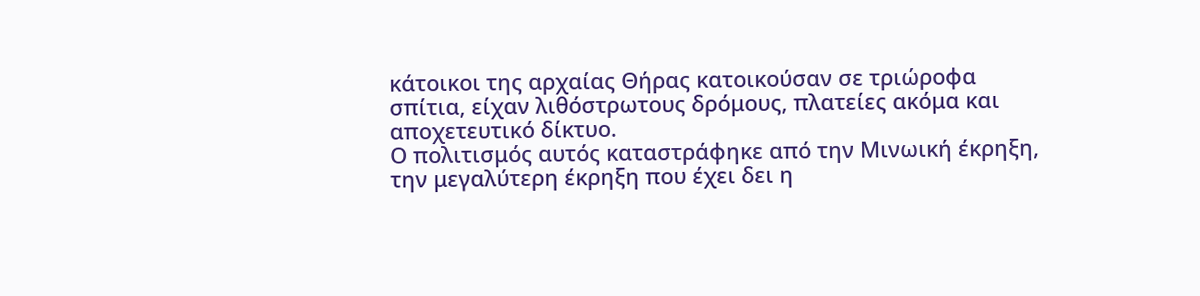κάτοικοι της αρχαίας Θήρας κατοικούσαν σε τριώροφα σπίτια, είχαν λιθόστρωτους δρόμους, πλατείες ακόμα και αποχετευτικό δίκτυο.
Ο πολιτισμός αυτός καταστράφηκε από την Μινωική έκρηξη, την μεγαλύτερη έκρηξη που έχει δει η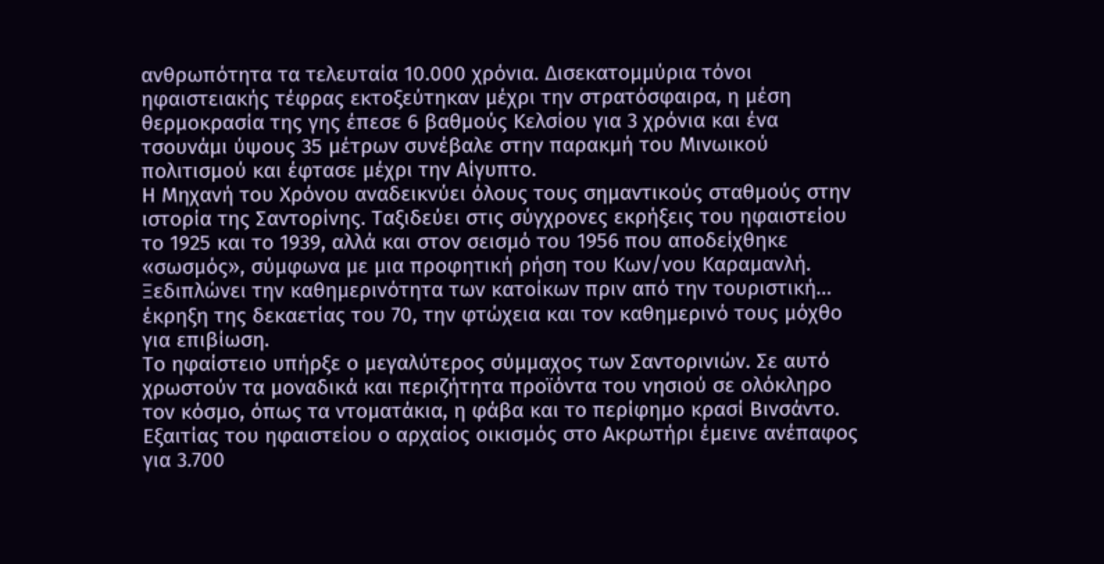ανθρωπότητα τα τελευταία 10.000 χρόνια. Δισεκατομμύρια τόνοι ηφαιστειακής τέφρας εκτοξεύτηκαν μέχρι την στρατόσφαιρα, η μέση θερμοκρασία της γης έπεσε 6 βαθμούς Κελσίου για 3 χρόνια και ένα τσουνάμι ύψους 35 μέτρων συνέβαλε στην παρακμή του Μινωικού πολιτισμού και έφτασε μέχρι την Αίγυπτο.
Η Μηχανή του Χρόνου αναδεικνύει όλους τους σημαντικούς σταθμούς στην ιστορία της Σαντορίνης. Ταξιδεύει στις σύγχρονες εκρήξεις του ηφαιστείου το 1925 και το 1939, αλλά και στον σεισμό του 1956 που αποδείχθηκε «σωσμός», σύμφωνα με μια προφητική ρήση του Κων/νου Καραμανλή. Ξεδιπλώνει την καθημερινότητα των κατοίκων πριν από την τουριστική… έκρηξη της δεκαετίας του 70, την φτώχεια και τον καθημερινό τους μόχθο για επιβίωση.
Το ηφαίστειο υπήρξε ο μεγαλύτερος σύμμαχος των Σαντορινιών. Σε αυτό χρωστούν τα μοναδικά και περιζήτητα προϊόντα του νησιού σε ολόκληρο τον κόσμο, όπως τα ντοματάκια, η φάβα και το περίφημο κρασί Βινσάντο. Εξαιτίας του ηφαιστείου ο αρχαίος οικισμός στο Ακρωτήρι έμεινε ανέπαφος για 3.700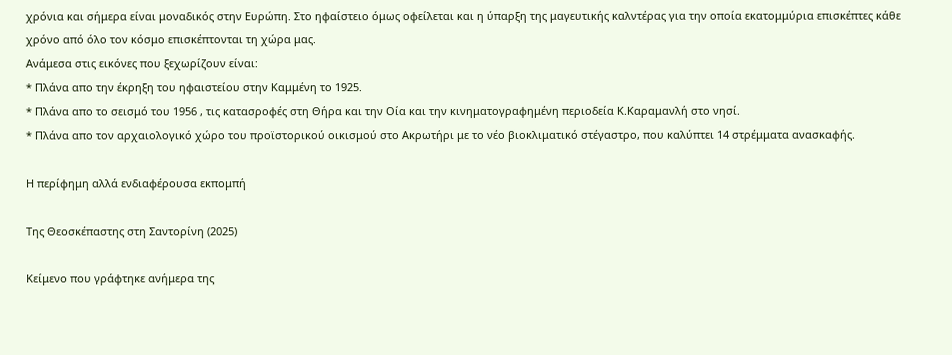χρόνια και σήμερα είναι μοναδικός στην Ευρώπη. Στο ηφαίστειο όμως οφείλεται και η ύπαρξη της μαγευτικής καλντέρας για την οποία εκατομμύρια επισκέπτες κάθε χρόνο από όλο τον κόσμο επισκέπτονται τη χώρα μας.
Ανάμεσα στις εικόνες που ξεχωρίζουν είναι:
* Πλάνα απο την έκρηξη του ηφαιστείου στην Καμμένη το 1925.
* Πλάνα απο το σεισμό του 1956 , τις κατασροφές στη Θήρα και την Οία και την κινηματογραφημένη περιοδεία Κ.Καραμανλή στο νησί.
* Πλάνα απο τον αρχαιολογικό χώρο του προϊστορικού οικισμού στο Ακρωτήρι με το νέο βιοκλιματικό στέγαστρο, που καλύπτει 14 στρέμματα ανασκαφής.

Η περίφημη αλλά ενδιαφέρουσα εκπομπή

Της Θεοσκέπαστης στη Σαντορίνη (2025)

Κείμενο που γράφτηκε ανήμερα της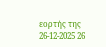εορτής της 26-12-2025 26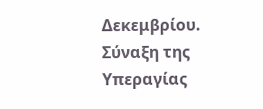Δεκεμβρίου. Σύναξη της Υπεραγίας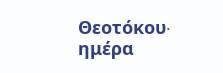Θεοτόκου∙ ημέρα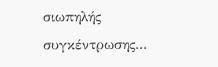σιωπηλής συγκέντρωσης...